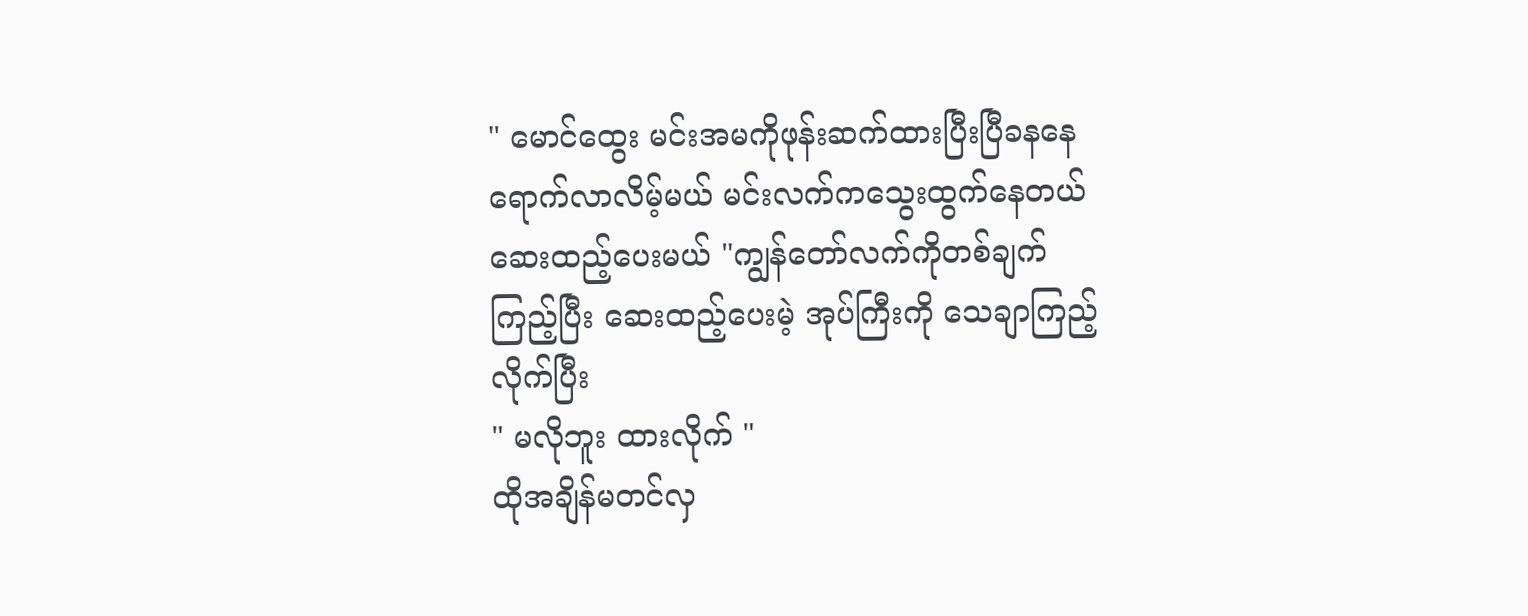" မောင်ထွေး မင်းအမကိုဖုန်းဆက်ထားပြီးပြီခနနေရောက်လာလိမ့်မယ် မင်းလက်ကသွေးထွက်နေတယ် ဆေးထည့်ပေးမယ် "ကျွန်တော်လက်ကိုတစ်ချက်ကြည့်ပြီး ဆေးထည့်ပေးမဲ့ အုပ်ကြီးကို သေချာကြည့်လိုက်ပြီး
" မလိုဘူး ထားလိုက် "
ထိုအချိန်မတင်လှ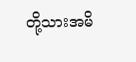တို့သားအမိ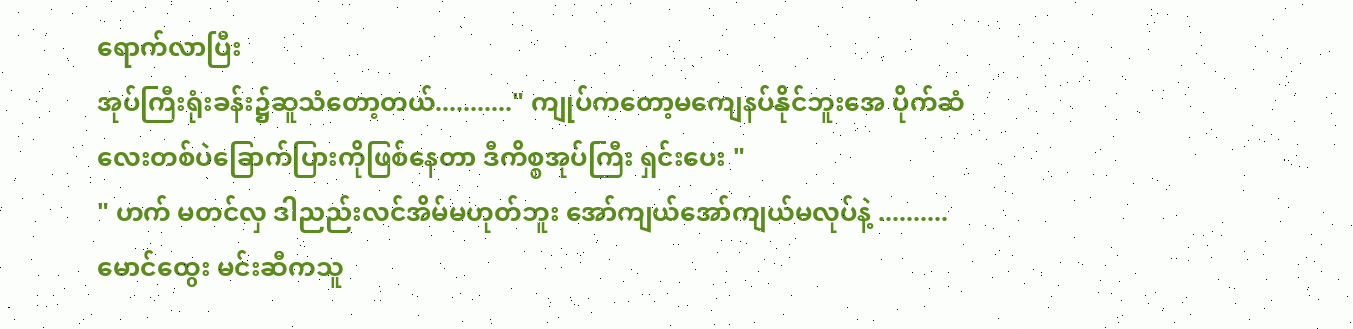ရောက်လာပြီး
အုပ်ကြီးရုံးခန်း၌ဆူသံတော့တယ်..........." ကျုပ်ကတော့မကျေနပ်နိုင်ဘူးအေ ပိုက်ဆံလေးတစ်ပဲခြောက်ပြားကိုဖြစ်နေတာ ဒီကိစ္စအုပ်ကြီး ရှင်းပေး "
" ဟက် မတင်လှ ဒါညည်းလင်အိမ်မဟုတ်ဘူး အော်ကျယ်အော်ကျယ်မလုပ်နဲ့ ..........
မောင်ထွေး မင်းဆီကသူ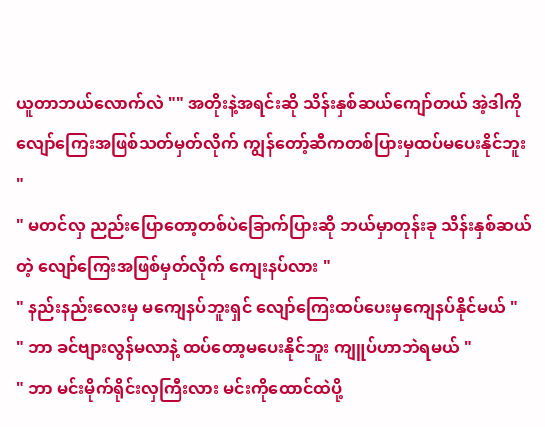ယူတာဘယ်လောက်လဲ "" အတိုးနဲ့အရင်းဆို သိန်းနှစ်ဆယ်ကျော်တယ် အဲ့ဒါကိုလျော်ကြေးအဖြစ်သတ်မှတ်လိုက် ကျွန်တော့်ဆီကတစ်ပြားမှထပ်မပေးနိုင်ဘူး "
" မတင်လှ ညည်းပြောတော့တစ်ပဲခြောက်ပြားဆို ဘယ်မှာတုန်းခု သိန်းနှစ်ဆယ်တဲ့ လျော်ကြေးအဖြစ်မှတ်လိုက် ကျေးနပ်လား "
" နည်းနည်းလေးမှ မကျေနပ်ဘူးရှင် လျော်ကြေးထပ်ပေးမှကျေနပ်နိုင်မယ် "
" ဘာ ခင်ဗျားလွန်မလာနဲ့ ထပ်တော့မပေးနိုင်ဘူး ကျူပ်ဟာဘဲရမယ် "
" ဘာ မင်းမိုက်ရိုင်းလှကြီးလား မင်းကိုထောင်ထဲပို့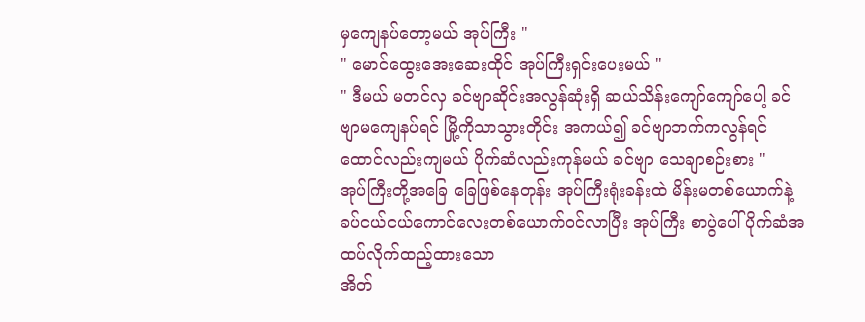မှကျေနပ်တော့မယ် အုပ်ကြီး "
" မောင်ထွေးအေးဆေးထိုင် အုပ်ကြီးရှင်းပေးမယ် "
" ဒီမယ် မတင်လှ ခင်ဗျာဆိုင်းအလွန်ဆုံးရှိ ဆယ်သိန်းကျော်ကျော်ပေါ့ ခင်ဗျာမကျေနပ်ရင် မြို့ကိုသာသွားတိုင်း အကယ်၍ ခင်ဗျာဘက်ကလွန်ရင် ထောင်လည်းကျမယ် ပိုက်ဆံလည်းကုန်မယ် ခင်ဗျာ သေချာစဉ်းစား "
အုပ်ကြီးတို့အခြေ ခြေဖြစ်နေတုန်း အုပ်ကြီးရုံးခန်းထဲ မိန်းမတစ်ယောက်နဲ့ ခပ်ငယ်ငယ်ကောင်လေးတစ်ယောက်ဝင်လာပြီး အုပ်ကြီး စာပွဲပေါ် ပိုက်ဆံအထပ်လိုက်ထည့်ထားသော
အိတ်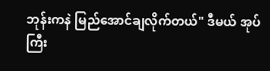ဘုန်းကနဲ မြည်အောင်ချလိုက်တယ်" ဒီမယ် အုပ်ကြီး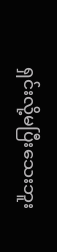ရှင်းလို့မပြီးသေးဘူး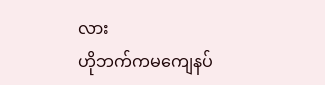လား
ဟိုဘက်ကမကျေနပ်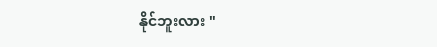နိုင်ဘူးလား "